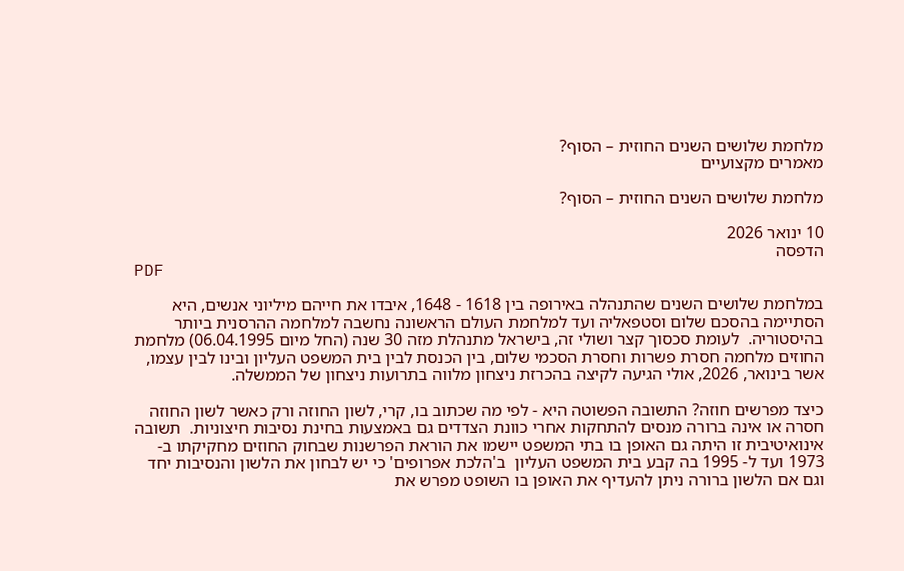מלחמת שלושים השנים החוזית – הסוף?
מאמרים מקצועיים

מלחמת שלושים השנים החוזית – הסוף?

10 ינואר 2026
הדפסה
PDF

במלחמת שלושים השנים שהתנהלה באירופה בין 1618 - 1648, איבדו את חייהם מיליוני אנשים, היא הסתיימה בהסכם שלום וסטפאליה ועד למלחמת העולם הראשונה נחשבה למלחמה ההרסנית ביותר בהיסטוריה.  לעומת סכסוך קצר ושולי זה, בישראל מתנהלת מזה 30 שנה (החל מיום 06.04.1995) מלחמת החוזים מלחמה חסרת פשרות וחסרת הסכמי שלום, בין הכנסת לבין בית המשפט העליון ובינו לבין עצמו, אשר בינואר, 2026, אולי הגיעה לקיצה בהכרזת ניצחון מלווה בתרועות ניצחון של הממשלה.

כיצד מפרשים חוזה? התשובה הפשוטה היא - לפי מה שכתוב בו, קרי, לשון החוזה ורק כאשר לשון החוזה חסרה או אינה ברורה מנסים להתחקות אחרי כוונת הצדדים גם באמצעות בחינת נסיבות חיצוניות.  תשובה אינואיטיבית זו היתה גם האופן בו בתי המשפט יישמו את הוראת הפרשנות שבחוק החוזים מחקיקתו ב- 1973 ועד ל- 1995 בה קבע בית המשפט העליון  ב'הלכת אפרופים' כי יש לבחון את הלשון והנסיבות יחד וגם אם הלשון ברורה ניתן להעדיף את האופן בו השופט מפרש את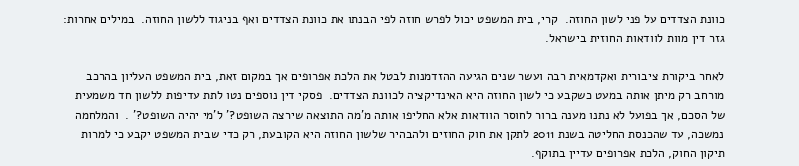כוונת הצדדים על פני לשון החוזה.  קרי, בית המשפט יכול לפרש חוזה לפי הבנתו את כוונת הצדדים ואף בניגוד ללשון החוזה.  במילים אחרות:  גזר דין מוות לוודאות החוזית בישראל.

לאחר ביקורת ציבורית ואקדמאית רבה ועשר שנים הגיעה ההזדמנות לבטל את הלכת אפרופים אך במקום זאת, בית המשפט העליון בהרכב מורחב רק מיתן אותה במעט כשקבע כי לשון החוזה היא האינדיקציה לכוונת הצדדים.  פסקי דין נוספים נטו לתת עדיפות ללשון חד משמעית של הסכם, אך בפועל לא נתנו מענה ברור לחוסר הוודאות אלא החליפו אותה מ'מה התוצאה שירצה השופט?' ל'מי יהיה השופט?' .  והמלחמה נמשכה, עד שהכנסת החליטה בשנת 2011 לתקן את חוק החוזים ולהבהיר שלשון החוזה היא הקובעת, רק כדי שבית המשפט יקבע כי למרות תיקון החוק, הלכת אפרופים עדיין בתוקף.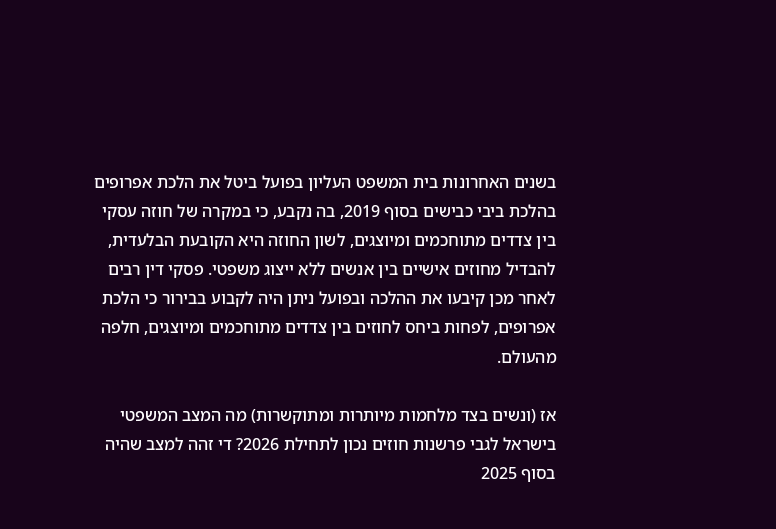בשנים האחרונות בית המשפט העליון בפועל ביטל את הלכת אפרופים בהלכת ביבי כבישים בסוף 2019, בה נקבע, כי במקרה של חוזה עסקי בין צדדים מתוחכמים ומיוצגים, לשון החוזה היא הקובעת הבלעדית, להבדיל מחוזים אישיים בין אנשים ללא ייצוג משפטי. פסקי דין רבים לאחר מכן קיבעו את ההלכה ובפועל ניתן היה לקבוע בבירור כי הלכת אפרופים, לפחות ביחס לחוזים בין צדדים מתוחכמים ומיוצגים, חלפה מהעולם.

אז (ונשים בצד מלחמות מיותרות ומתוקשרות) מה המצב המשפטי בישראל לגבי פרשנות חוזים נכון לתחילת 2026? די זהה למצב שהיה בסוף 2025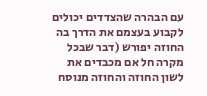עם הבהרה שהצדדים יכולים לקבוע בעצמם את הדרך בה החוזה יפורש (דבר שבכל מקרה חל אם מכבדים את לשון החוזה והחוזה מנוסח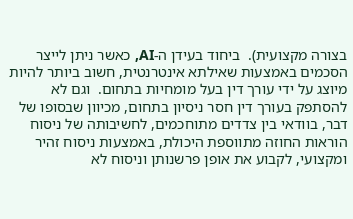בצורה מקצועית).  ביחוד בעידן ה-AI, כאשר ניתן לייצר הסכמים באמצעות שאילתא אינטרנטית, חשוב ביותר להיות מיוצג על ידי עורך דין בעל מומחיות בתחום.  וגם לא להסתפק בעורך דין חסר ניסיון בתחום, מכיוון שבסופו של דבר, בוודאי בין צדדים מתוחכמים, לחשיבותה של ניסוח הוראות החוזה מתווספת היכולת, באמצעות ניסוח זהיר ומקצועי, לקבוע את אופן פרשנותן וניסוח לא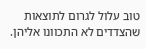טוב עלול לגרום לתוצאות שהצדדים לא התכוונו אליהן.